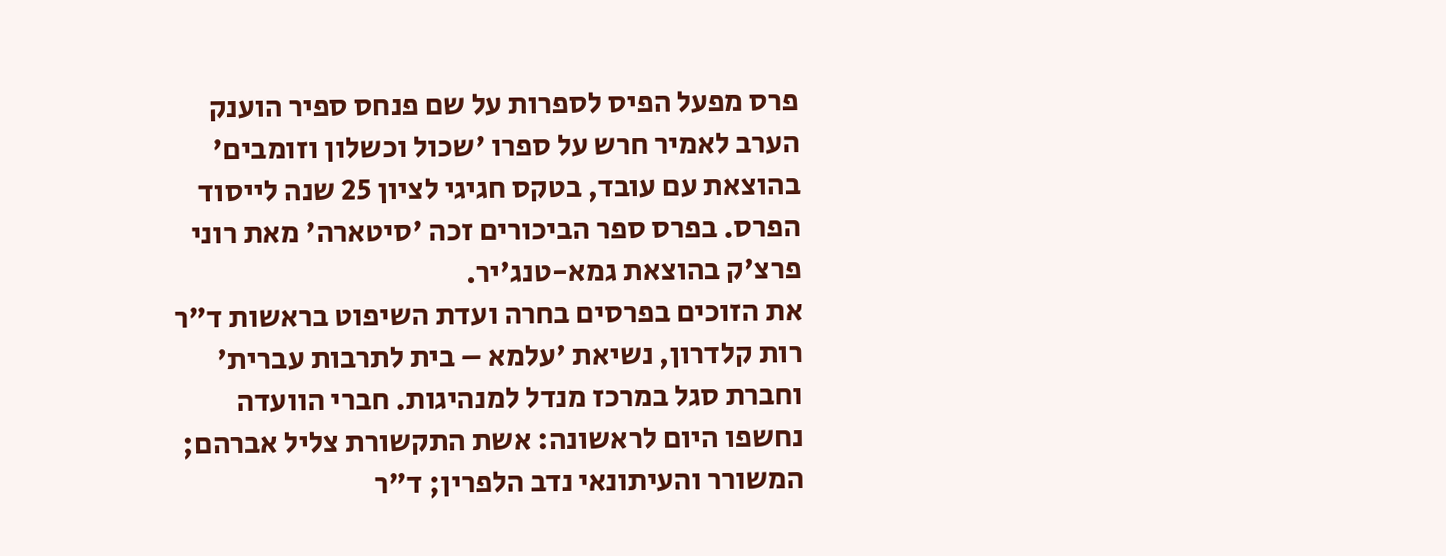פרס מפעל הפיס לספרות על שם פנחס ספיר הוענק הערב לאמיר חרש על ספרו 'שכול וכשלון וזומבים' בהוצאת עם עובד, בטקס חגיגי לציון 25 שנה לייסוד הפרס. בפרס ספר הביכורים זכה 'סיטארה' מאת רוני פרצ'ק בהוצאת גמא-טנג'יר.
את הזוכים בפרסים בחרה ועדת השיפוט בראשות ד"ר רות קלדרון, נשיאת 'עלמא – בית לתרבות עברית' וחברת סגל במרכז מנדל למנהיגות. חברי הוועדה נחשפו היום לראשונה: אשת התקשורת צליל אברהם; המשורר והעיתונאי נדב הלפרין; ד"ר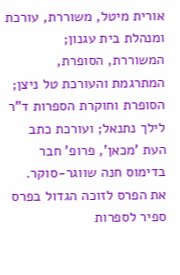אורית מיטל, משוררת, עורכת ומנהלת בית עגנון; המשוררת, הסופרת, המתרגמת והעורכת טל ניצן; הסופרת וחוקרת הספרות ד"ר לילך נתנאל; ועורכת כתב העת 'מכאן', פרופ' חבר בדימוס חנה שווגר-סוקר.
את הפרס לזוכה הגדול בפרס ספיר לספרות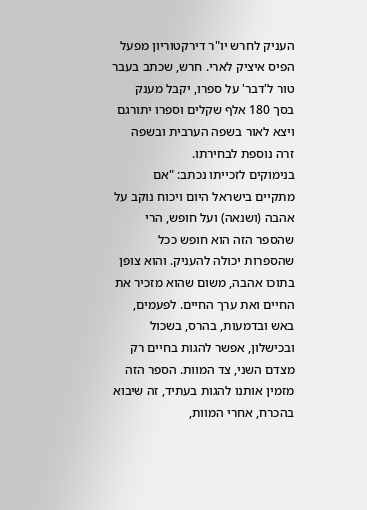העניק לחרש יו"ר דירקטוריון מפעל הפיס איציק לארי. חרש, שכתב בעבר טור ל'דבר' על ספרו, יקבל מענק בסך 180 אלף שקלים וספרו יתורגם ויצא לאור בשפה הערבית ובשפה זרה נוספת לבחירתו.
בנימוקים לזכייתו נכתב: "אם מתקיים בישראל היום ויכוח נוקב על אהבה (ושנאה) ועל חופש, הרי שהספר הזה הוא חופש ככל שהספרות יכולה להעניק. והוא צופן בתוכו אהבה, משום שהוא מזכיר את החיים ואת ערך החיים. לפעמים, באש ובדמעות, בהרס, בשכול ובכישלון, אפשר להגות בחיים רק מצדם השני, צד המוות. הספר הזה מזמין אותנו להגות בעתיד, זה שיבוא בהכרח, אחרי המוות,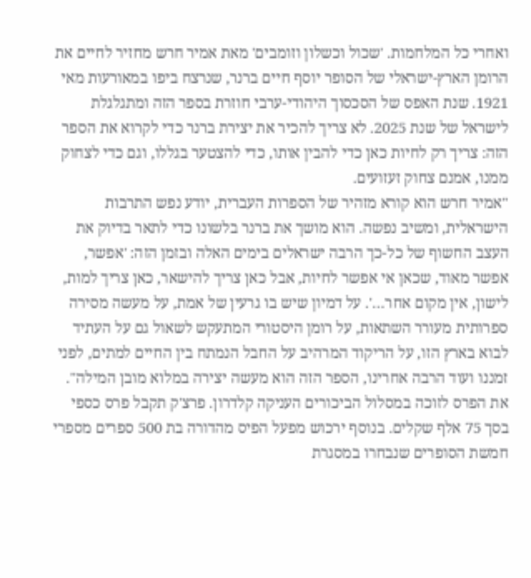ואחרי כל המלחמות. 'שכול וכשלון וזומבים' מאת אמיר חרש מחזיר לחיים את הרומן הארץ-ישראלי של הסופר יוסף חיים ברנר, שנרצח ביפו במאורעות מאי 1921. שנת האפס של הסכסוך היהודי-ערבי חוזרת בספר הזה ומתגלגלת לישראל של שנת 2025. לא צריך להכיר את יצירת ברנר כדי לקרוא את הספר הזה: צריך רק לחיות כאן כדי להבין אותו, כדי להצטער בגללו, וגם כדי לצחוק ממנו, אמנם צחוק זעזועים.
"אמיר חרש הוא קורא מזהיר של הספרות העברית, יודע נפש התרבות הישראלית, ומשיב נפשה. הוא מושך את ברנר בלשונו כדי לתאר בדיוק את העצב החשוף של כל-כך הרבה ישראלים בימים האלה ובזמן הזה: 'אפשר, אפשר מאוד, שכאן אי אפשר לחיות, אבל כאן צריך להישאר, כאן צריך למות, לישון, אין מקום אחר…'. על דמיון שיש בו גרעין של אמת, על מעשה מסירה ספרותית מעורר השתאות, על רומן היסטורי המתעקש לשאול גם על העתיד לבוא בארץ הזו, על הריקוד המרהיב על החבל הנמתח בין החיים למתים, לפני זמננו ועוד הרבה אחרינו, הספר הזה הוא מעשה יצירה במלוא מובן המילה".
את הפרס לזוכה במסלול הביכורים העניקה קלדרון. פרצ'ק תקבל פרס כספי בסך 75 אלף שקלים. בנוסף ירכוש מפעל הפיס מהדורה בת 500 ספרים מספרי חמשת הסופרים שנבחרו במסגרת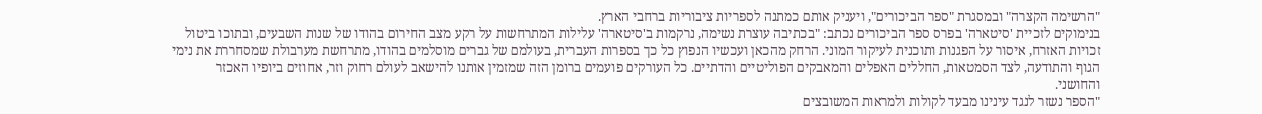"הרשימה הקצרה" ובמסגרת "ספר הביכורים", ויעניק אותם כמתנה לספריות ציבוריות ברחבי הארץ.
בנימוקים לזכיית 'סיטארה' בפרס ספר הביכורים נכתב: "בכתיבה עוצרת נשימה, נרקמות ב'סיטארה' עלילות המתרחשות על רקע מצב החירום בהודו של שנות השבעים, ובתוכו ביטול זכויות האזרח, איסור על הפגנות ותוכנית לעיקור המוני. הרחק מהכאן ועכשיו הנפוץ כל כך בספרות העברית, בעולמם של גברים מוסלמים בהודו, מתרחשת מערבולת שמסחררת את נימי הגוף והתודעה, לצד הסמטאות, החללים האפלים והמאבקים הפוליטיים והדתיים. כל העורקים פועמים ברומן הזה שמזמין אותנו להישאב לעולם רחוק וזר, אחוזים ביופיו האכזר והחושני.
"הספר נשזר לנגד עינינו מבעד לקולות ולמראות המשובצים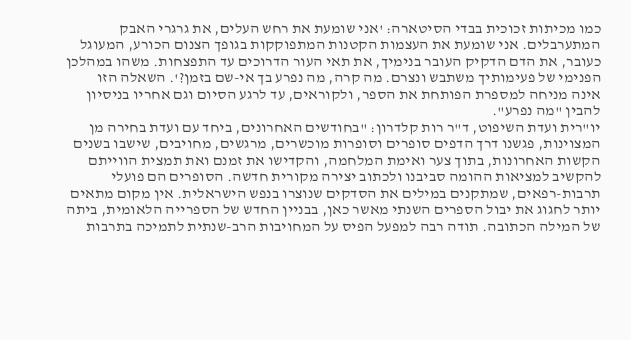כמו מכיתות זכוכית בבדי הסיטארה: 'אני שומעת את רחש העלים, את גרגרי האבק המתערבלים. אני שומעת את העצמות הקטנות המתפוקקות בגופך הצנום הכורע, המעוגל כעובר, את הדם הדקיק העובר בנימיך, את תאי העור הדרוכים עד התפצחות. משהו במהלכן הפנימי של פעימותיך משתבש ונצרם. מה קרה, מה נפרע בך אי-שם בזמן?'. השאלה הזו אינה מניחה למספרת הפותחת את הספר, ולקוראים, עד לרגע הסיום וגם אחריו בניסיון להבין "מה נפרע".
יו"רית ועדת השיפוט, ד"ר רות קלדרון: "בחודשים האחרונים, ביחד עם ועדת בחירה מן המצוינות, פגשנו דרך הדפים סופרים וסופרות מוכשרים, מרגשים, מחויבים, שישבו בשנים הקשות האחרונות, בתוך צער ואימת המלחמה, והקדישו את זמנם ואת תמצית הווייתם להקשיב למציאות ההומה סביבנו ולכתוב יצירה מקורית חדשה. הסופרים הם פועלי תרבות-רפאים, שמתקנים במילים את הסדקים שנוצרו בנפש הישראלית. אין מקום מתאים יותר לחגוג את יבול הספרים השנתי מאשר כאן, בבניין החדש של הספרייה הלאומית, ביתה של המילה הכתובה. תודה רבה למפעל הפיס על המחויבות הרב-שנתית לתמיכה בתרבות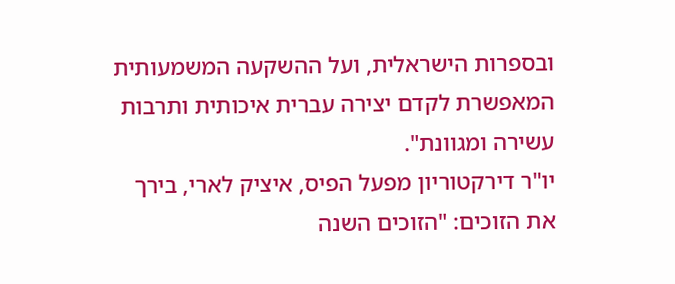ובספרות הישראלית, ועל ההשקעה המשמעותית המאפשרת לקדם יצירה עברית איכותית ותרבות עשירה ומגוונת".
יו"ר דירקטוריון מפעל הפיס, איציק לארי, בירך את הזוכים: "הזוכים השנה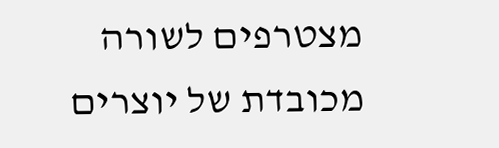מצטרפים לשורה מכובדת של יוצרים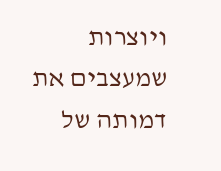ויוצרות שמעצבים את דמותה של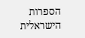הספרות הישראלית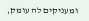ומעניקים לה עומק,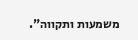משמעות ותקווה".